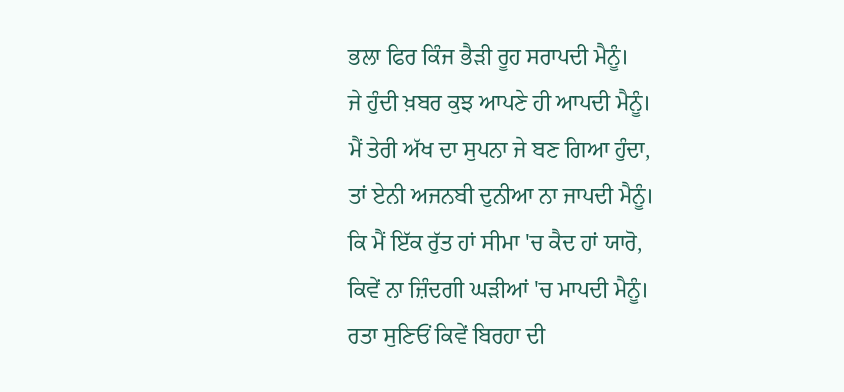ਭਲਾ ਫਿਰ ਕਿੰਜ ਭੈੜੀ ਰੂਹ ਸਰਾਪਦੀ ਮੈਨੂੰ।
ਜੇ ਹੁੰਦੀ ਖ਼ਬਰ ਕੁਝ ਆਪਣੇ ਹੀ ਆਪਦੀ ਮੈਨੂੰ।
ਮੈਂ ਤੇਰੀ ਅੱਖ ਦਾ ਸੁਪਨਾ ਜੇ ਬਣ ਗਿਆ ਹੁੰਦਾ,
ਤਾਂ ਏਨੀ ਅਜਨਬੀ ਦੁਨੀਆ ਨਾ ਜਾਪਦੀ ਮੈਨੂੰ।
ਕਿ ਮੈਂ ਇੱਕ ਰੁੱਤ ਹਾਂ ਸੀਮਾ 'ਚ ਕੈਦ ਹਾਂ ਯਾਰੋ,
ਕਿਵੇਂ ਨਾ ਜ਼ਿੰਦਗੀ ਘੜੀਆਂ 'ਚ ਮਾਪਦੀ ਮੈਨੂੰ।
ਰਤਾ ਸੁਣਿਓਂ ਕਿਵੇਂ ਬਿਰਹਾ ਦੀ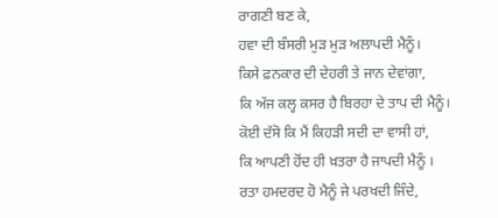ਰਾਗਣੀ ਬਣ ਕੇ,
ਹਵਾ ਦੀ ਬੰਸਰੀ ਮੁੜ ਮੁੜ ਅਲਾਪਦੀ ਮੈਨੂੰ।
ਕਿਸੇ ਫ਼ਨਕਾਰ ਦੀ ਦੇਹਰੀ ਤੇ ਜਾਨ ਦੇਵਾਂਗਾ,
ਕਿ ਅੱਜ ਕਲ੍ਹ ਕਸਰ ਹੈ ਬਿਰਹਾ ਦੇ ਤਾਪ ਦੀ ਮੈਨੂੰ।
ਕੋਈ ਦੱਸੋ ਕਿ ਮੈਂ ਕਿਹੜੀ ਸਦੀ ਦਾ ਵਾਸੀ ਹਾਂ,
ਕਿ ਆਪਣੀ ਹੋਂਦ ਹੀ ਖ਼ਤਰਾ ਹੈ ਜਾਪਦੀ ਮੈਨੂੰ ।
ਰਤਾ ਹਮਦਰਦ ਹੋ ਮੈਨੂੰ ਜੇ ਪਰਖਦੀ ਜਿੰਦੇ,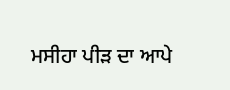ਮਸੀਹਾ ਪੀੜ ਦਾ ਆਪੇ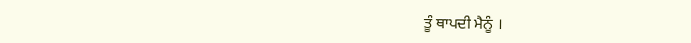ਤੂੰ ਥਾਪਦੀ ਮੈਨੂੰ ।